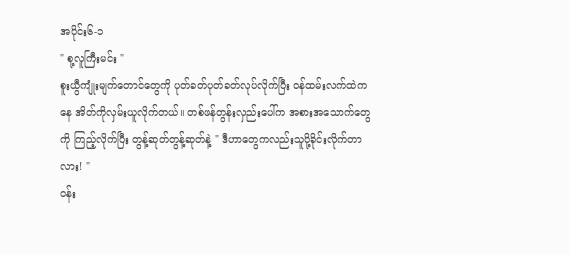အပိုင်း၆-၁
" စု့လူကြီးမင်း "
စူးယွီကျုံးမျက်တောင်တွေကို ပုတ်ခတ်ပုတ်ခတ်လုပ်လိုက်ပြီး ဝန်ထမ်းလက်ထဲကနေ အိတ်ကိုလှမ်းယူလိုက်တယ်။ တစ်ဖန်တွန်းလှည်းပေါ်က အစားအသောက်တွေကို ကြည့်လိုက်ပြီး တွန့်ဆုတ်တွန့်ဆုတ်နဲ့ " ဒီဟာတွေကလည်းသူပို့ခိုင်းလိုက်တာလား! "
ဝန်း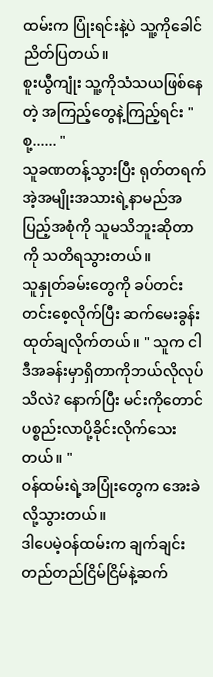ထမ်းက ပြုံးရင်းနဲ့ပဲ သူ့ကိုခေါင်ညိတ်ပြတယ်။
စူးယွီကျုံး သူ့ကိုသံသယဖြစ်နေတဲ့ အကြည့်တွေနဲ့ကြည့်ရင်း " စု့...... "
သူခဏတန့်သွားပြီး ရုတ်တရက် အဲ့အမျိုးအသားရဲ့နာမည်အပြည့်အစုံကို သူမသိဘူးဆိုတာကို သတိရသွားတယ်။
သူနှုတ်ခမ်းတွေကို ခပ်တင်းတင်းစေ့လိုက်ပြီး ဆက်မေးခွန်းထုတ်ချလိုက်တယ်။ " သူက ငါဒီအခန်းမှာရှိတာကိုဘယ်လိုလုပ်သိလဲ? နောက်ပြီး မင်းကိုတောင် ပစ္စည်းလာပို့ခိုင်းလိုက်သေးတယ်။ "
ဝန်ထမ်းရဲ့အပြုံးတွေက အေးခဲလို့သွားတယ်။
ဒါပေမဲ့ဝန်ထမ်းက ချက်ချင်းတည်တည်ငြိမ်ငြိမ်နဲ့ဆက်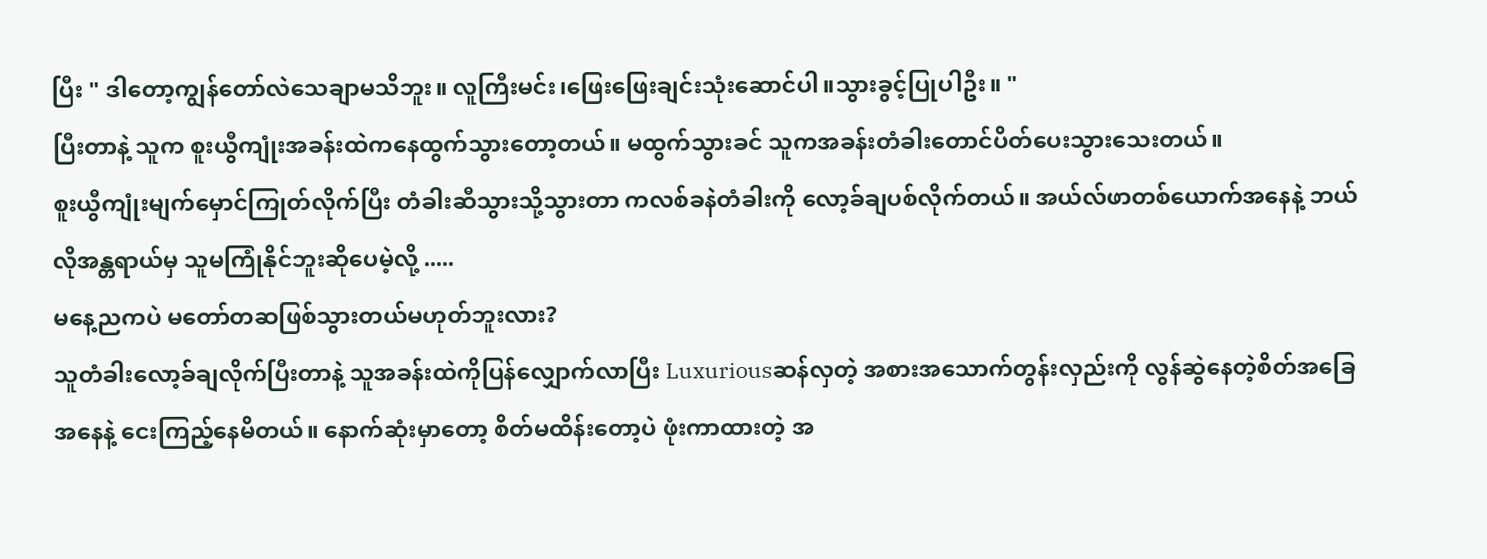ပြီး " ဒါတော့ကျွန်တော်လဲသေချာမသိဘူး။ လူကြီးမင်း၊ဖြေးဖြေးချင်းသုံးဆောင်ပါ။သွားခွင့်ပြုပါဦး။ "
ပြီးတာနဲ့ သူက စူးယွီကျုံးအခန်းထဲကနေထွက်သွားတော့တယ်။ မထွက်သွားခင် သူကအခန်းတံခါးတောင်ပိတ်ပေးသွားသေးတယ်။
စူးယွီကျုံးမျက်မှောင်ကြုတ်လိုက်ပြီး တံခါးဆီသွားသို့သွားတာ ကလစ်ခနဲတံခါးကို လော့ခ်ချပစ်လိုက်တယ်။ အယ်လ်ဖာတစ်ယောက်အနေနဲ့ ဘယ်လိုအန္တရာယ်မှ သူမကြုံနိုင်ဘူးဆိုပေမဲ့လို့ .....
မနေ့ညကပဲ မတော်တဆဖြစ်သွားတယ်မဟုတ်ဘူးလား?
သူတံခါးလော့ခ်ချလိုက်ပြီးတာနဲ့ သူအခန်းထဲကိုပြန်လျှောက်လာပြီး Luxuriousဆန်လှတဲ့ အစားအသောက်တွန်းလှည်းကို လွန်ဆွဲနေတဲ့စိတ်အခြေအနေနဲ့ ငေးကြည့်နေမိတယ်။ နောက်ဆုံးမှာတော့ စိတ်မထိန်းတော့ပဲ ဖုံးကာထားတဲ့ အ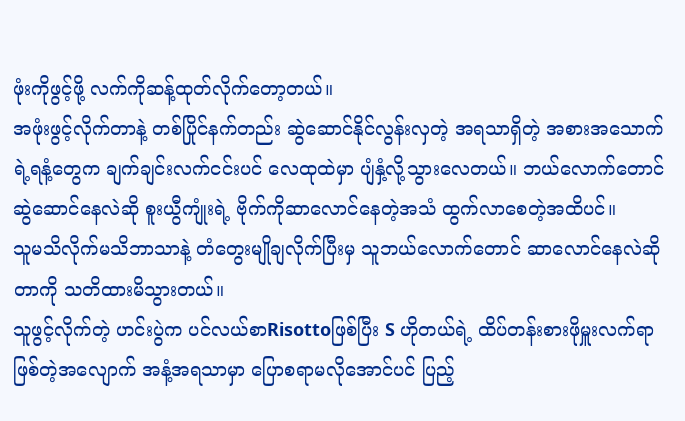ဖုံးကိုဖွင့်ဖို့ လက်ကိုဆန့်ထုတ်လိုက်တော့တယ်။
အဖုံးဖွင့်လိုက်တာနဲ့ တစ်ပြိုင်နက်တည်း ဆွဲဆောင်နိုင်လွန်းလှတဲ့ အရသာရှိတဲ့ အစားအသောက်ရဲ့ရနံ့တွေက ချက်ချင်းလက်ငင်းပင် လေထုထဲမှာ ပျံနှံ့လို့သွားလေတယ်။ ဘယ်လောက်တောင်ဆွဲဆောင်နေလဲဆို စူးယွီကျုံးရဲ့ ဗိုက်ကိုဆာလောင်နေတဲ့အသံ ထွက်လာစေတဲ့အထိပင်။
သူမသိလိုက်မသိဘာသာနဲ့ တံတွေးမျိုချလိုက်ပြီးမှ သူဘယ်လောက်တောင် ဆာလောင်နေလဲဆိုတာကို သတိထားမိသွားတယ်။
သူဖွင့်လိုက်တဲ့ ဟင်းပွဲက ပင်လယ်စာRisottoဖြစ်ပြီး S ဟိုတယ်ရဲ့ ထိပ်တန်းစားဖိုမှူးလက်ရာဖြစ်တဲ့အလျောက် အနံ့အရသာမှာ ပြောစရာမလိုအောင်ပင် ပြည့်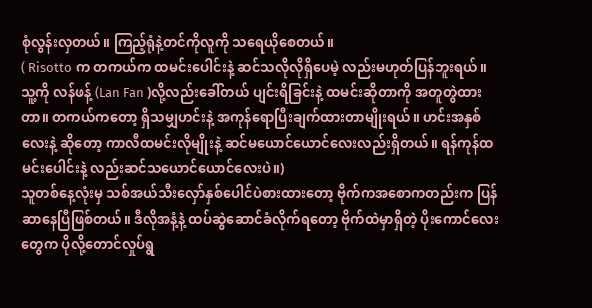စုံလွန်းလှတယ်။ ကြည့်ရုံနဲ့တင်ကိုလူကို သရေယိုစေတယ်။
( Risotto က တကယ်က ထမင်းပေါင်းနဲ့ ဆင်သလိုလိုရှိပေမဲ့ လည်းမဟုတ်ပြန်ဘူးရယ်။ သူ့ကို လန်ဖန့် (Lan Fan )လို့လည်းခေါ်တယ် ပျင်းရိခြင်းနဲ့ ထမင်းဆိုတာကို အတူတွဲထားတာ။ တကယ်ကတော့ ရှိသမျှဟင်းနဲ့ အကုန်ရောပြီးချက်ထားတာမျိုးရယ်။ ဟင်းအနှစ်လေးနဲ့ ဆိုတော့ ကာလီထမင်းလိုမျိုးနဲ့ ဆင်မယောင်ယောင်လေးလည်းရှိတယ်။ ရန်ကုန်ထမင်းပေါင်းနဲ့ လည်းဆင်သယောင်ယောင်လေးပဲ။)
သူတစ်နေ့လုံးမှ သစ်အယ်သီးလှော်နှစ်ပေါင်ပဲစားထားတော့ ဗိုက်ကအစောကတည်းက ပြန်ဆာနေပြီဖြစ်တယ်။ ဒီလိုအနံ့နဲ့ ထပ်ဆွဲဆောင်ခံလိုက်ရတော့ ဗိုက်ထဲမှာရှိတဲ့ ပိုးကောင်လေးတွေက ပိုလို့တောင်လှုပ်ရွ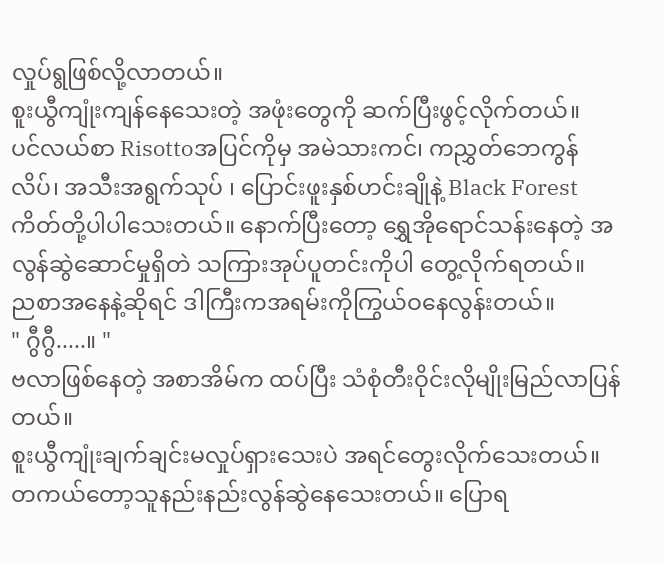လှုပ်ရွဖြစ်လို့လာတယ်။
စူးယွီကျုံးကျန်နေသေးတဲ့ အဖုံးတွေကို ဆက်ပြီးဖွင့်လိုက်တယ်။
ပင်လယ်စာ Risottoအပြင်ကိုမှ အမဲသားကင်၊ ကညွှတ်ဘေကွန်လိပ်၊ အသီးအရွက်သုပ် ၊ ပြောင်းဖူးနှစ်ဟင်းချိုနဲ့ Black Forest ကိတ်တို့ပါပါသေးတယ်။ နောက်ပြီးတော့ ရွှေအိုရောင်သန်းနေတဲ့ အလွန်ဆွဲဆောင်မှုရှိတဲ သကြားအုပ်ပူတင်းကိုပါ တွေ့လိုက်ရတယ်။
ညစာအနေနဲ့ဆိုရင် ဒါကြီးကအရမ်းကိုကြွယ်ဝနေလွန်းတယ်။
" ဂွီဂွီ.....။ "
ဗလာဖြစ်နေတဲ့ အစာအိမ်က ထပ်ပြီး သံစုံတီးဝိုင်းလိုမျိုးမြည်လာပြန်တယ်။
စူးယွီကျုံးချက်ချင်းမလှုပ်ရှားသေးပဲ အရင်တွေးလိုက်သေးတယ်။ တကယ်တော့သူနည်းနည်းလွန်ဆွဲနေသေးတယ်။ ပြောရ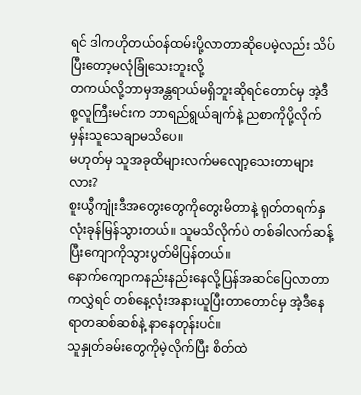ရင် ဒါကဟိုတယ်ဝန်ထမ်းပို့လာတာဆိုပေမဲ့လည်း သိပ်ပြီးတော့မလုံခြုံသေးဘူးလို့
တကယ်လို့ဘာမှအန္တရာယ်မရှိဘူးဆိုရင်တောင်မှ အဲ့ဒီစု့လူကြီးမင်းက ဘာရည်ရွယ်ချက်နဲ့ ညစာကိုပို့လိုက်မှန်းသူသေချာမသိပေ။
မဟုတ်မှ သူအခုထိများလက်မလျော့သေးတာများလား?
စူးယွီကျုံးဒီအတွေးတွေကိုတွေးမိတာနဲ့ ရုတ်တရက်နှလုံးခုန်မြန်သွားတယ်။ သူမသိလိုက်ပဲ တစ်ခါလက်ဆန့်ပြီးကျောကိုသွားပွတ်မိပြန်တယ်။
နောက်ကျောကနည်းနည်းနေလို့ပြန်အဆင်ပြေလာတာကလွှဲရင် တစ်နေ့လုံးအနားယူပြီးတာတောင်မှ အဲ့ဒီနေရာတဆစ်ဆစ်နဲ့ နာနေတုန်းပင်။
သူနှုတ်ခမ်းတွေကိုမဲ့လိုက်ပြီး စိတ်ထဲ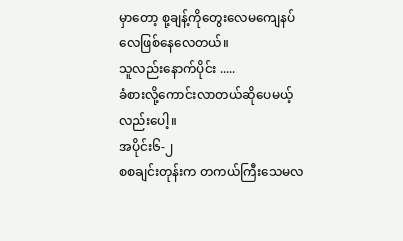မှာတော့ စု့ချန့်ကိုတွေးလေမကျေနပ်လေဖြစ်နေလေတယ်။
သူလည်းနောက်ပိုင်း .....
ခံစားလို့ကောင်းလာတယ်ဆိုပေမယ့်လည်းပေါ့။
အပိုင်း၆-၂
စစချင်းတုန်းက တကယ်ကြီးသေမလ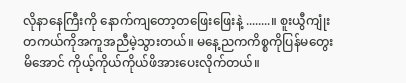လိုနာနေကြီးကို နောက်ကျတော့တဖြေးဖြေးနဲ့ ........။ စူးယွီကျုံးတကယ်ကိုအကူအညီမဲ့သွားတယ်။ မနေ့ညကကိစ္စကိုပြန်မတွေးမိအောင် ကိုယ့်ကိုယ်ကိုယ်ဖိအားပေးလိုက်တယ်။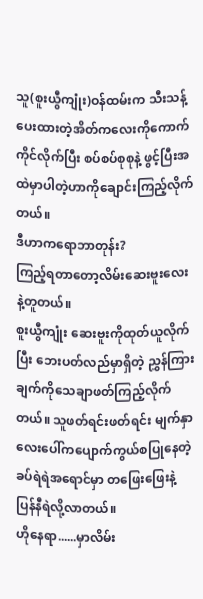သူ(စူးယွီကျုံး)ဝန်ထမ်းက သီးသန့်ပေးထားတဲ့အိတ်ကလေးကိုကောက်ကိုင်လိုက်ပြီး စပ်စပ်စုစုနဲ့ ဖွင့်ပြီးအထဲမှာပါတဲ့ဟာကိုချောင်းကြည့်လိုက်တယ်။
ဒီဟာကရောဘာတုန်း?
ကြည့်ရတာတော့လိမ်းဆေးဗူးလေးနဲ့တူတယ်။
စူးယွီကျုံး ဆေးဗူးကိုထုတ်ယူလိုက်ပြီး ဘေးပတ်လည်မှာရှိတဲ့ ညွှန်ကြားချက်ကိုသေချာဖတ်ကြည့်လိုက်တယ်။ သူဖတ်ရင်းဖတ်ရင်း မျက်နှာလေးပေါ်ကပျောက်ကွယ်စပြုနေတဲ့ ခပ်ရဲရဲအရောင်မှာ တဖြေးဖြေးနဲ့ ပြန်နီရဲလို့လာတယ်။
ဟိုနေရာ......မှာလိမ်း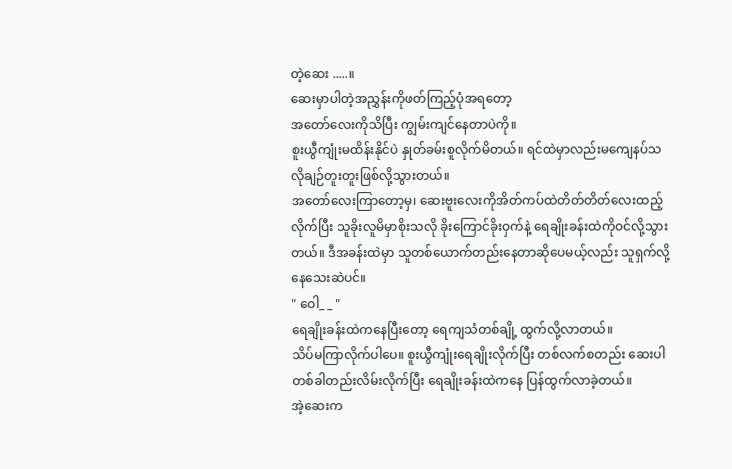တဲ့ဆေး .....။
ဆေးမှာပါတဲ့အညွှန်းကိုဖတ်ကြည့်ပုံအရတော့
အတော်လေးကိုသိပြီး ကျွမ်းကျင်နေတာပဲကို။
စူးယွီကျုံးမထိန်းနိုင်ပဲ နှုတ်ခမ်းစူလိုက်မိတယ်။ ရင်ထဲမှာလည်းမကျေနပ်သလိုချဉ်တူးတူးဖြစ်လို့သွားတယ်။
အတော်လေးကြာတော့မှ၊ ဆေးဗူးလေးကိုအိတ်ကပ်ထဲတိတ်တိတ်လေးထည့်လိုက်ပြီး သူခိုးလူမိမှာစိုးသလို ခိုးကြောင်ခိုးဝှက်နဲ့ ရေချိုးခန်းထဲကိုဝင်လို့သွားတယ်။ ဒီအခန်းထဲမှာ သူတစ်ယောက်တည်းနေတာဆိုပေမယ့်လည်း သူရှက်လို့နေသေးဆဲပင်။
" ဝေါ_ _ "
ရေချိုးခန်းထဲကနေပြီးတော့ ရေကျသံတစ်ချို့ ထွက်လို့လာတယ်။
သိပ်မကြာလိုက်ပါပေ။ စူးယွီကျုံးရေချိုးလိုက်ပြီး တစ်လက်စတည်း ဆေးပါတစ်ခါတည်းလိမ်းလိုက်ပြီး ရေချိုးခန်းထဲကနေ ပြန်ထွက်လာခဲ့တယ်။
အဲ့ဆေးက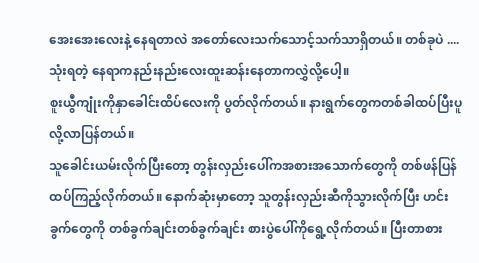အေးအေးလေးနဲ့ နေရတာလဲ အတော်လေးသက်သောင့်သက်သာရှိတယ်။ တစ်ခုပဲ .... သုံးရတဲ့ နေရာကနည်းနည်းလေးထူးဆန်းနေတာကလွှဲလို့ပေါ့။
စူးယွီကျုံးကိုနှာခေါင်းထိပ်လေးကို ပွတ်လိုက်တယ်။ နားရွက်တွေကတစ်ခါထပ်ပြီးပူလို့လာပြန်တယ်။
သူခေါင်းယမ်းလိုက်ပြီးတော့ တွန်းလှည်းပေါ်ကအစားအသောက်တွေကို တစ်ဖန်ပြန်ထပ်ကြည့်လိုက်တယ်။ နောက်ဆုံးမှာတော့ သူတွန်းလှည်းဆီကိုသွားလိုက်ပြီး ဟင်းခွက်တွေကို တစ်ခွက်ချင်းတစ်ခွက်ချင်း စားပွဲပေါ်ကိုရွေ့လိုက်တယ်။ ပြီးတာစား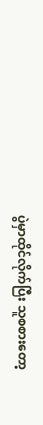ပွဲမှာထိုင်လိုက်ပြီး သူစစားတော့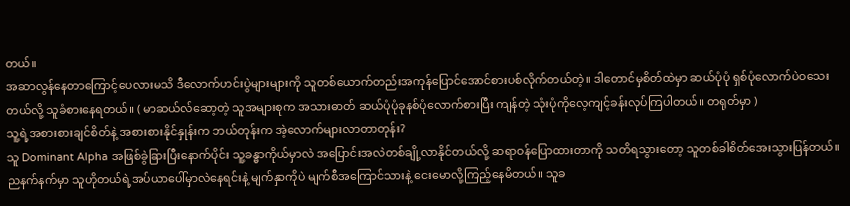တယ်။
အဆာလွန်နေတာကြောင့်ပေလားမသိ ဒီလောက်ဟင်းပွဲများများကို သူတစ်ယောက်တည်းအကုန်ပြောင်အောင်စားပစ်လိုက်တယ်တဲ့။ ဒါတောင်မှစိတ်ထဲမှာ ဆယ်ပုံပုံ ရှစ်ပုံလောက်ပဲဝသေးတယ်လို့ သူခံစားနေရတယ်။ ( မာဆယ်လ်ဆော့တဲ့ သူအများစုက အသားဓာတ် ဆယ်ပုံပုံခုနစ်ပုံလောက်စားပြီး ကျန်တဲ့ သုံးပုံကိုလေ့ကျင့်ခန်းလုပ်ကြပါတယ်။ တရုတ်မှာ )
သူ့ရဲ့အစားစားချင်စိတ်နဲ့ အစားစားနိုင်နှုန်းက ဘယ်တုန်းက အဲ့လောက်များလာတာတုန်း?
သူ Dominant Alpha အဖြစ်ခွဲခြားပြီးနောက်ပိုင်း သူ့ခန္ဓာကိုယ်မှာလဲ အပြောင်းအလဲတစ်ချို့လာနိုင်တယ်လို့ ဆရာဝန်ပြောထားတာကို သတိရသွားတော့ သူတစ်ခါစိတ်အေးသွားပြန်တယ်။
ညနက်နက်မှာ သူဟိုတယ်ရဲ့အပ်ယာပေါ်မှာလဲနေရင်းနဲ့ မျက်နှာကိုပဲ မျက်စီအကြောင်သားနဲ့ ငေးမောလို့ကြည့်နေမိတယ်။ သူခ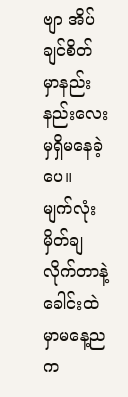ဗျာ အိပ်ချင်စိတ်မှာနည်းနည်းလေးမှရှိမနေခဲ့ပေ။
မျက်လုံးမှိတ်ချလိုက်တာနဲ့ ခေါင်းထဲမှာမနေ့ညက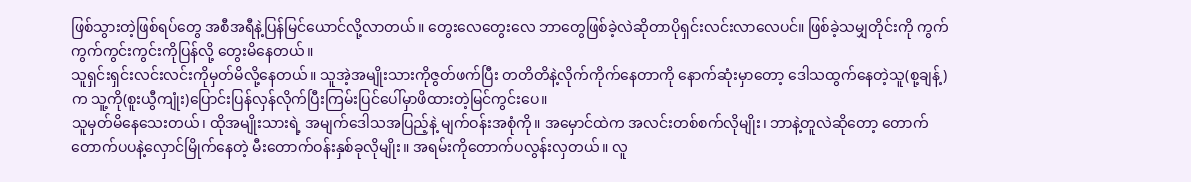ဖြစ်သွားတဲ့ဖြစ်ရပ်တွေ အစီအရီနဲ့ပြန်မြင်ယောင်လို့လာတယ်။ တွေးလေတွေးလေ ဘာတွေဖြစ်ခဲ့လဲဆိုတာပိုရှင်းလင်းလာလေပင်။ ဖြစ်ခဲ့သမျှတိုင်းကို ကွက်ကွက်ကွင်းကွင်းကိုပြန်လို့ တွေးမိနေတယ်။
သူရှင်းရှင်းလင်းလင်းကိုမှတ်မိလို့နေတယ်။ သူအဲ့အမျိုးသားကိုဇွတ်ဖက်ပြီး တတိတိနဲ့လိုက်ကိုက်နေတာကို နောက်ဆုံးမှာတော့ ဒေါသထွက်နေတဲ့သူ(စု့ချန့်)က သူ့ကို(စူးယွီကျုံး)ပြောင်းပြန်လှန်လိုက်ပြီးကြမ်းပြင်ပေါ်မှာဖိထားတဲ့မြင်ကွင်းပေ။
သူမှတ်မိနေသေးတယ်၊ ထိုအမျိုးသားရဲ့ အမျက်ဒေါသအပြည့်နဲ့ မျက်ဝန်းအစုံကို။ အမှောင်ထဲက အလင်းတစ်စက်လိုမျိုး၊ ဘာနဲ့တူလဲဆိုတော့ တောက်တောက်ပပနဲ့လှောင်မြိုက်နေတဲ့ မီးတောက်ဝန်းနှစ်ခုလိုမျိုး။ အရမ်းကိုတောက်ပလွန်းလှတယ်။ လူ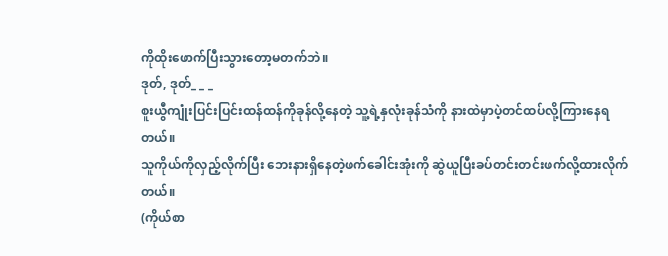ကိုထိုးဖောက်ပြီးသွားတော့မတက်ဘဲ။
ဒုတ်, ဒုတ်_ _ _
စူးယွီကျုံးပြင်းပြင်းထန်ထန်ကိုခုန်လို့နေတဲ့ သူ့ရဲ့နှလုံးခုန်သံကို နားထဲမှာပဲ့တင်ထပ်လို့ကြားနေရတယ်။
သူကိုယ်ကိုလှည့်လိုက်ပြီး ဘေးနားရှိနေတဲ့ဖက်ခေါင်းအုံးကို ဆွဲယူပြီးခပ်တင်းတင်းဖက်လို့ထားလိုက်တယ်။
(ကိုယ်စာ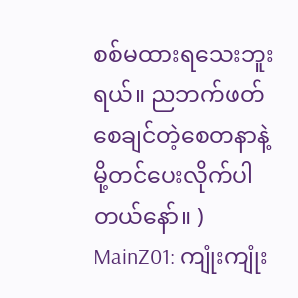စစ်မထားရသေးဘူးရယ်။ ညဘက်ဖတ်စေချင်တဲ့စေတနာနဲ့မို့တင်ပေးလိုက်ပါတယ်နော်။ )
MainZ01: ကျုံးကျုံး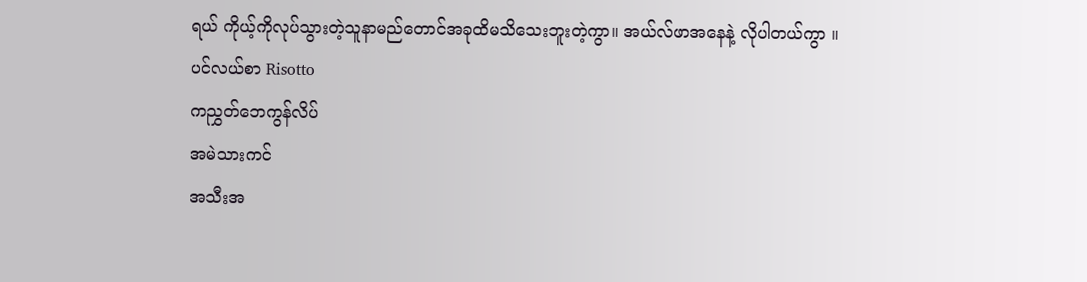ရယ် ကိုယ့်ကိုလုပ်သွားတဲ့သူနာမည်တောင်အခုထိမသိသေးဘူးတဲ့ကွာ။ အယ်လ်ဖာအနေနဲ့ လိုပါတယ်ကွာ ။
ပင်လယ်စာ Risotto
ကညွှတ်ဘေကွန်လိပ်
အမဲသားကင်
အသီးအ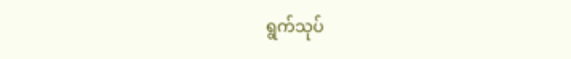ရွက်သုပ်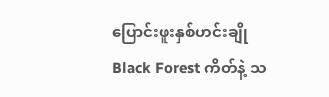ပြောင်းဖူးနှစ်ဟင်းချို
Black Forest ကိတ်နဲ့ သ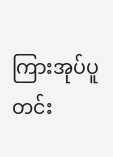ကြားအုပ်ပူတင်း